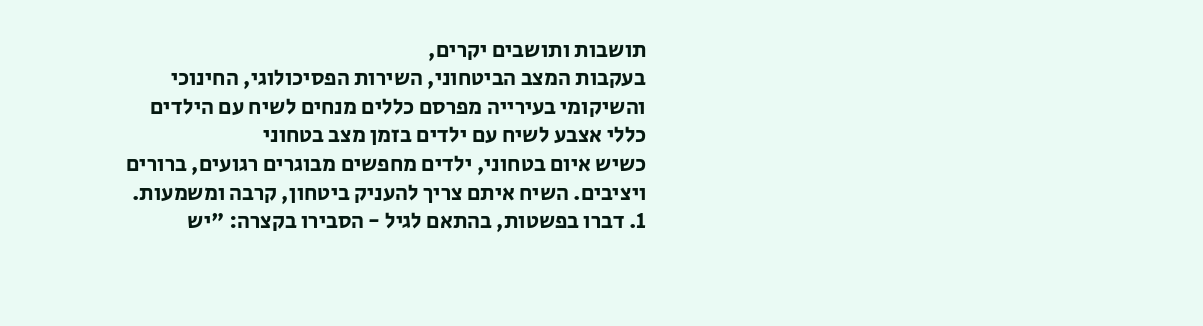תושבות ותושבים יקרים,
בעקבות המצב הביטחוני, השירות הפסיכולוגי, החינוכי והשיקומי בעירייה מפרסם כללים מנחים לשיח עם הילדים
כללי אצבע לשיח עם ילדים בזמן מצב בטחוני
כשיש איום בטחוני, ילדים מחפשים מבוגרים רגועים, ברורים ויציבים. השיח איתם צריך להעניק ביטחון, קרבה ומשמעות.
1. דברו בפשטות, בהתאם לגיל - הסבירו בקצרה: "יש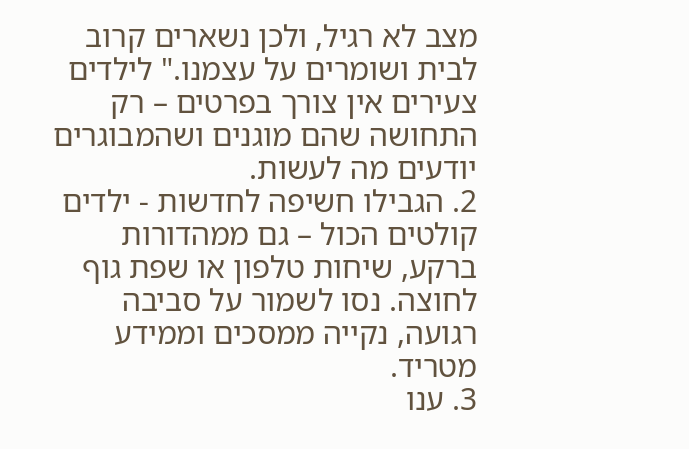מצב לא רגיל, ולכן נשארים קרוב לבית ושומרים על עצמנו." לילדים צעירים אין צורך בפרטים – רק התחושה שהם מוגנים ושהמבוגרים יודעים מה לעשות.
2. הגבילו חשיפה לחדשות - ילדים קולטים הכול – גם ממהדורות ברקע, שיחות טלפון או שפת גוף לחוצה. נסו לשמור על סביבה רגועה, נקייה ממסכים וממידע מטריד.
3. ענו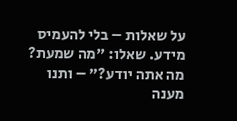על שאלות – בלי להעמיס מידע. שאלו: "מה שמעת? מה אתה יודע?" – ותנו מענה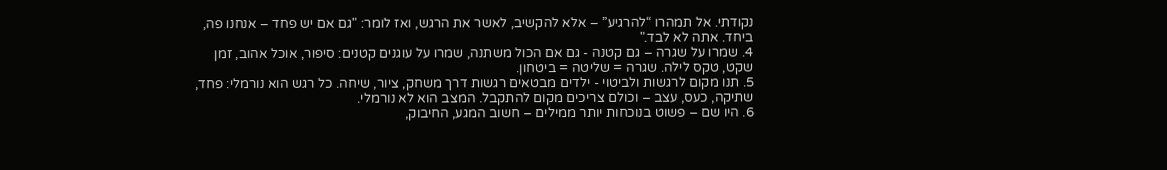נקודתי. אל תמהרו “להרגיע” – אלא להקשיב, לאשר את הרגש, ואז לומר: "גם אם יש פחד – אנחנו פה, ביחד. אתה לא לבד."
4. שמרו על שגרה – גם קטנה - גם אם הכול משתנה, שמרו על עוגנים קטנים: סיפור, אוכל אהוב, זמן שקט, טקס לילה. שגרה = שליטה = ביטחון.
5. תנו מקום לרגשות ולביטוי - ילדים מבטאים רגשות דרך משחק, ציור, שיחה. כל רגש הוא נורמלי: פחד, שתיקה, כעס, עצב – וכולם צריכים מקום להתקבל. המצב הוא לא נורמלי.
6. היו שם – פשוט בנוכחות יותר ממילים – חשוב המגע, החיבוק,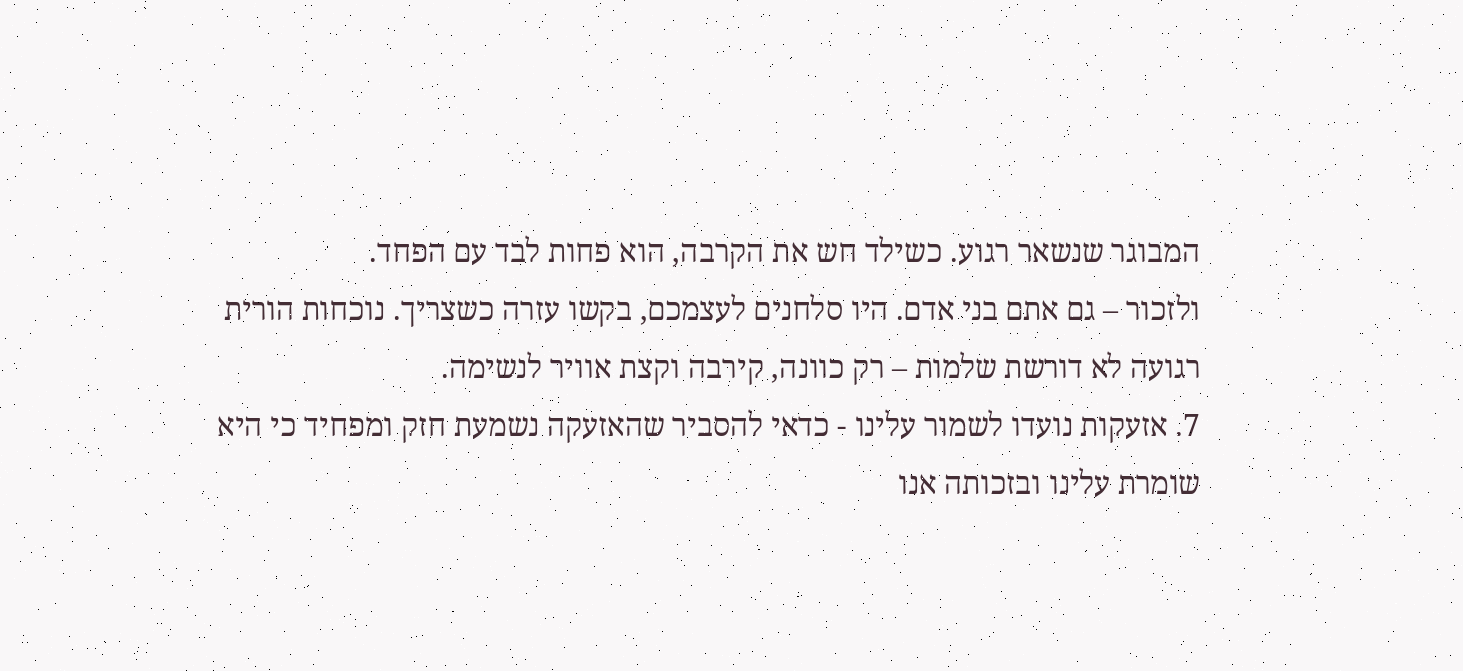המבוגר שנשאר רגוע. כשילד חש את הקרבה, הוא פחות לבד עם הפחד.
ולזכור – גם אתם בני אדם. היו סלחנים לעצמכם, בקשו עזרה כשצריך. נוכחות הורית רגועה לא דורשת שלמות – רק כוונה, קירבה וקצת אוויר לנשימה.
7. אזעקות נועדו לשמור עלינו - כדאי להסביר שהאזעקה נשמעת חזק ומפחיד כי היא שומרת עלינו ובזכותה אנו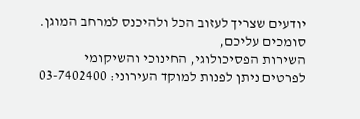יודעים שצריך לעזוב הכל ולהיכנס למרחב המוגן.
סומכים עליכם,
השירות הפסיכולוגי, החינוכי והשיקומי
לפרטים ניתן לפנות למוקד העירוני: 03-7402400